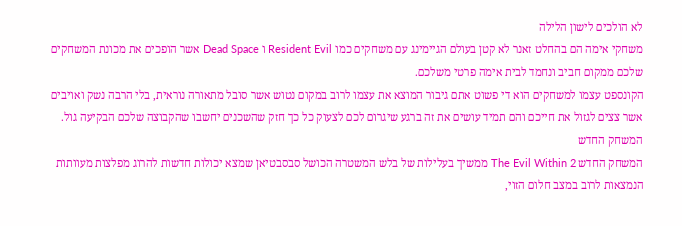לא הולכים לישון הלילה
משחקי אימה הם בהחלט זאנר לא קטן בעולם הגיימינג עם משחקים כמו Resident Evil ו Dead Space אשר הופכים את מכונת המשחקים שלכם ממקום חביב ונחמד לבית אימה פרטי משלכם.
הקונספט עצמו למשחקים הוא די פשוט אתם גיבור המוצא את עצמו לרוב במקום נטוש אשר סובל מתאורה נוראית, בלי הרבה נשק ואויבים אשר צצים לגזול את חייכם והם תמיד עושים את זה ברגע שיגרום לכם לצעוק כל כך חזק שהשכנים יחשבו שהקבוצה שלכם הבקיעה גול.
המשחק החדש
המשחק החדש The Evil Within 2 ממשיך בעלילות של בלש המשטרה הכושל סבסבטיאן שמצא יכולות חדשות להרוג מפלצות מעוותות הנמצאות לרוב במצב חלום הזוי,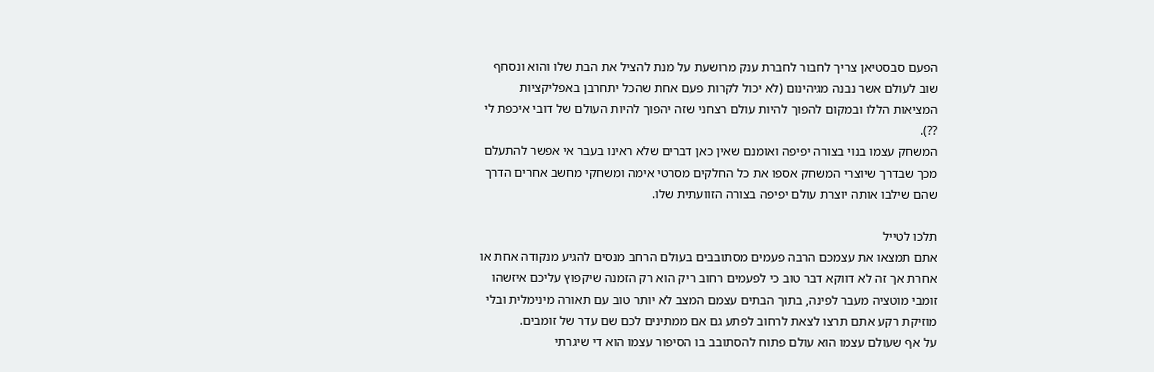הפעם סבסטיאן צריך לחבור לחברת ענק מרושעת על מנת להציל את הבת שלו והוא ונסחף שוב לעולם אשר נבנה מגיהינום (לא יכול לקרות פעם אחת שהכל יתחרבן באפליקציות המציאות הללו ובמקום להפוך להיות עולם רצחני שזה יהפוך להיות העולם של דובי איכפת לי ??).
המשחק עצמו בנוי בצורה יפיפה ואומנם שאין כאן דברים שלא ראינו בעבר אי אפשר להתעלם מכך שבדרך שיוצרי המשחק אספו את כל החלקים מסרטי אימה ומשחקי מחשב אחרים הדרך שהם שילבו אותה יוצרת עולם יפיפה בצורה הזוועתית שלו.

תלכו לטייל
אתם תמצאו את עצמכם הרבה פעמים מסתובבים בעולם הרחב מנסים להגיע מנקודה אחת או אחרת אך זה לא דווקא דבר טוב כי לפעמים רחוב ריק הוא רק הזמנה שיקפוץ עליכם איזשהו זומבי מוטציה מעבר לפינה, בתוך הבתים עצמם המצב לא יותר טוב עם תאורה מינימלית ובלי מוזיקת רקע אתם תרצו לצאת לרחוב לפתע גם אם ממתינים לכם שם עדר של זומבים.
על אף שעולם עצמו הוא עולם פתוח להסתובב בו הסיפור עצמו הוא די שיגרתי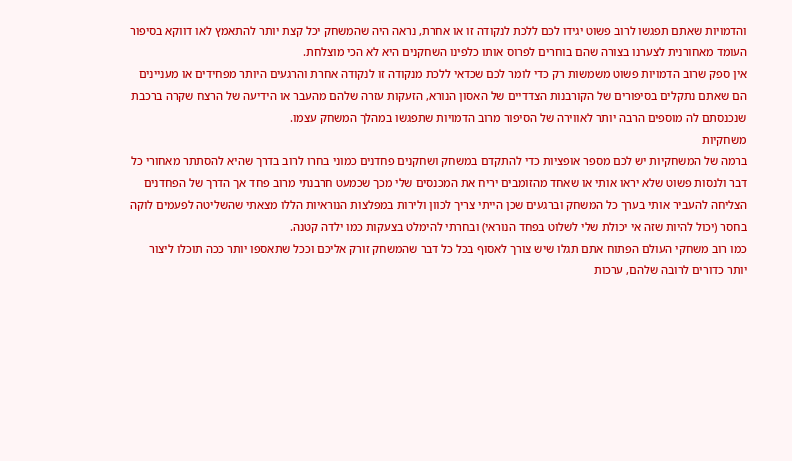והדמויות שאתם תפגשו לרוב פשוט יגידו לכם ללכת לנקודה זו או אחרת, נראה היה שהמשחק יכל קצת יותר להתאמץ לאו דווקא בסיפור העומד מאחורנית לצערנו בצורה שהם בוחרים לפרוס אותו כלפינו השחקנים היא לא הכי מוצלחת.
אין ספק שרוב הדמויות פשוט משמשות רק כדי לומר לכם שכדאי ללכת מנקודה זו לנקודה אחרת והרגעים היותר מפחידים או מעניינים הם שאתם נתקלים בסיפורים של הקורבנות הצדדיים של האסון הנורא, הזעקות עזרה שלהם מהעבר או הידיעה של הרצח שקרה ברכבת שנכנסתם לה מוספים הרבה יותר לאווירה של הסיפור מרוב הדמויות שתפגשו במהלך המשחק עצמו.
משחקיות
ברמה של המשחקיות יש לכם מספר אופציות כדי להתקדם במשחק ושחקנים פחדנים כמוני בחרו לרוב בדרך שהיא להסתתר מאחורי כל דבר ולנסות פשוט שלא יראו אותי או שאחד מהזומבים יריח את המכנסים שלי מכך שכמעט חרבנתי מרוב פחד אך הדרך של הפחדנים הצליחה להעביר אותי בערך כל המשחק וברגעים שכן הייתי צריך לכוון ולירות במפלצות הנוראיות הללו מצאתי שהשליטה לפעמים לוקה בחסר (יכול להיות שזה אי יכולת שלי לשלוט בפחד הנוראי) ובחרתי להימלט בצעקות כמו ילדה קטנה.
כמו רוב משחקי העולם הפתוח אתם תגלו שיש צורך לאסוף בכל כל דבר שהמשחק זורק אליכם וככל שתאספו יותר ככה תוכלו ליצור יותר כדורים לרובה שלהם, ערכות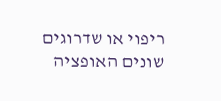ריפוי או שדרוגים שונים האופציה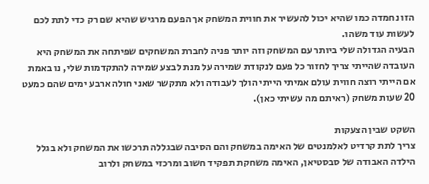הזו נחמדה כמו שהיא יכול להעשיר את חווית המשחק אך הפעם מרגיש שהיא שם רק כדי לתת לכם לעשות עוד משהו.
הבעיה הגדולה שלי ביותר עם המשחק וזה יותר פניה לחברת המשחקים שפיתחה את המשחק היא העובדה שהייתי צריך לחזור כל פעם לנקודת שמירה על מנת לבצע שמירה להתקדמות שלי, נו באמת אם הייתי רוצה חווית עולם אמיתי הייתי הולך לעבודה ולא מתקשר שאני חולה ארבע ימים שהם כמעט 20 שעות משחק (ראיתם מה עשיתי כאן).

השקט שבין הצעקות
צריך לתת קרדיט לאלמנטים של האימה במשחק והם הסיבה שבגללה תרכשו את המשחק ולא בגלל הילדה האבודה של סבסטיאן, האימה משחקת תפקיד חשוב ומרכזי במשחק ולרוב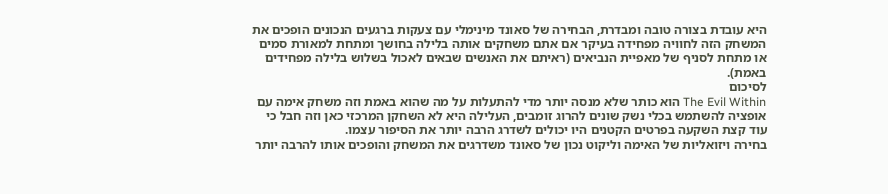היא עובדת בצורה טובה ומבדרת, הבחירה של סאונד מינימלי עם צעקות ברגעים הנכונים הופכים את המשחק הזה לחוויה מפחידה בעיקר אם אתם משחקים אותה בלילה בחושך ומתחת למאורת סמים או מתחת לסניף של מאפיית הנביאים (ראיתם את האנשים שבאים לאכול בשלוש בלילה מפחידים באמת).
לסיכום
The Evil Within הוא כותר שלא מנסה יותר מדי להתעלות על מה שהוא באמת וזה משחק אימה עם אופציה להשתמש בכלי נשק שונים להרוג זומבים, העלילה היא לא השחקן המרכזי כאן וזה חבל כי עוד קצת השקעה בפרטים הקטנים היו יכולים לשדרג הרבה יותר את הסיפור עצמו.
בחירה ויזואליות של האימה וליקוט נכון של סאונד משדרגים את המשחק והופכים אותו להרבה יותר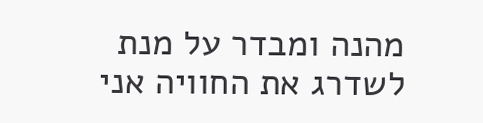מהנה ומבדר על מנת לשדרג את החוויה אני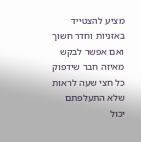מציע להצטייד באזניות וחדר חשוך ואם אפשר לבקש מאיזה חבר שידפוק כל חצי שעה לראות שלא התעלפתם יכול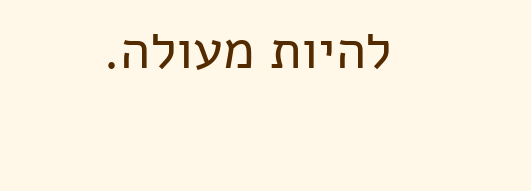להיות מעולה.